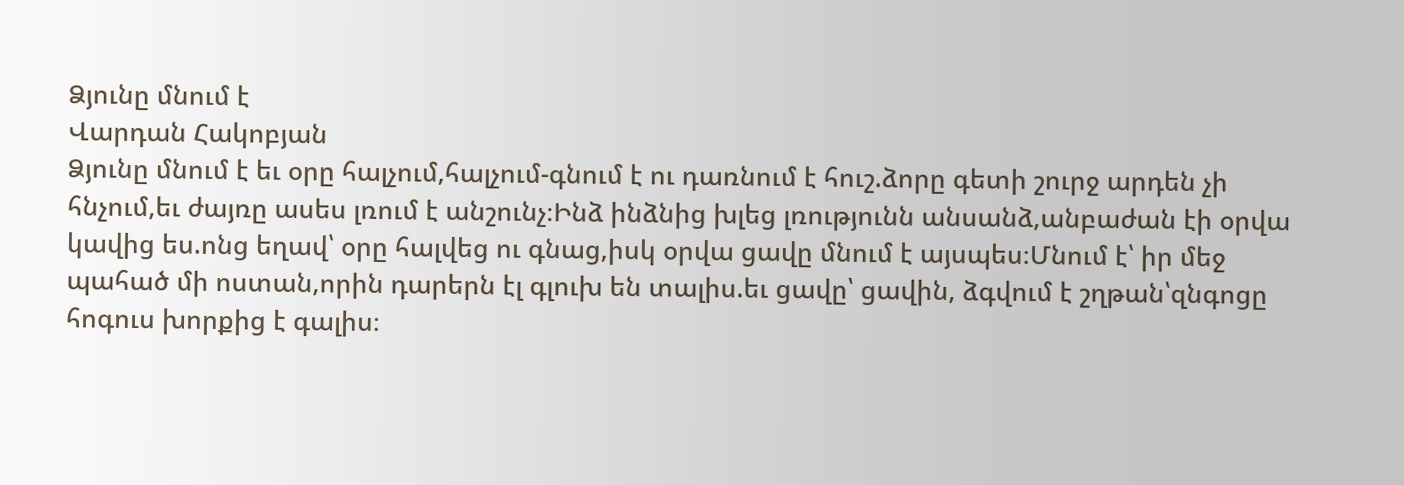Ձյունը մնում է
Վարդան Հակոբյան
Ձյունը մնում է եւ օրը հալչում,հալչում-գնում է ու դառնում է հուշ.ձորը գետի շուրջ արդեն չի հնչում,եւ ժայռը ասես լռում է անշունչ։Ինձ ինձնից խլեց լռությունն անսանձ,անբաժան էի օրվա կավից ես.ոնց եղավ՝ օրը հալվեց ու գնաց,իսկ օրվա ցավը մնում է այսպես։Մնում է՝ իր մեջ պահած մի ոստան,որին դարերն էլ գլուխ են տալիս.եւ ցավը՝ ցավին, ձգվում է շղթան՝զնգոցը հոգուս խորքից է գալիս։